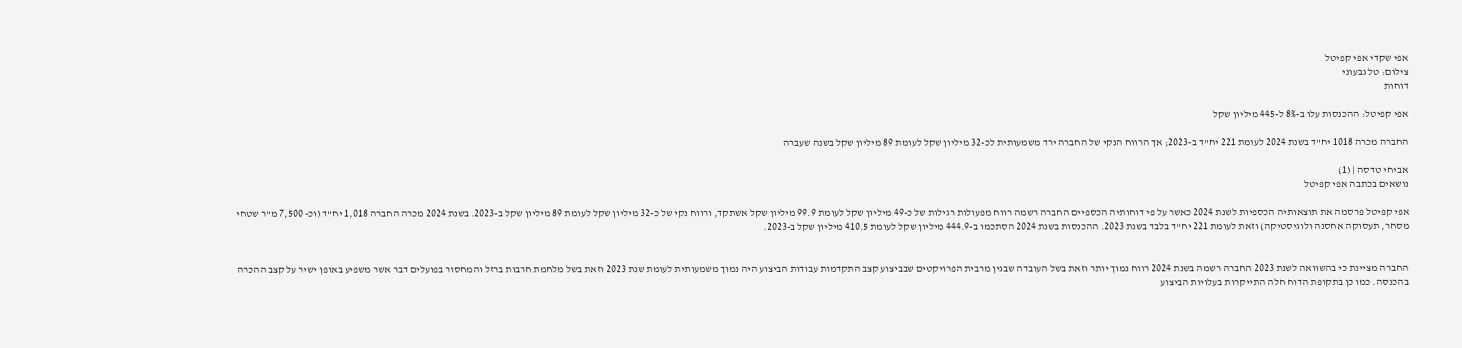אפי שקדי אפי קפיטל
צילום: טל גבעוני
דוחות

אפי קפיטל: ההכנסות עלו ב-8% ל-445 מיליון שקל

החברה מכרה 1018 יח"ד בשנת 2024 לעומת 221 יח"ד ב-2023; אך הרווח הנקי של החברה ירד משמעותית לכ-32 מיליון שקל לעומת 89 מיליון שקל בשנה שעברה

אביחי טדסה | (1)
נושאים בכתבה אפי קפיטל

אפי קפיטל פרסמה את תוצאותיה הכספיות לשנת 2024 כאשר על פי דוחותיה הכספיים החברה רשמה רווח מפעולות רגילות של כ-49 מיליון שקל לעומת 99.9 מיליון שקל אשתקד, ורווח נקי של כ-32 מיליון שקל לעומת 89 מיליון שקל ב-2023. בשנת 2024 מכרה החברה 1,018 יח"ד (וכ- 7,500 מ"ר שטחי מסחר, תעסוקה אחסנה ולוגיסטיקה) וזאת לעומת 221 יח"ד בלבד בשנת 2023. ההכנסות בשנת 2024 הסתכמו ב-444.9 מיליון שקל לעומת 410.5 מיליון שקל ב-2023.


החברה מציינת כי בהשוואה לשנת 2023 החברה רשמה בשנת 2024 רווח נמוך יותר וזאת בשל העובדה שבגין מרבית הפרויקטים שבביצוע קצב התקדמות עבודות הביצוע היה נמוך משמעותית לעומת שנת 2023 וזאת בשל מלחמת חרבות ברזל והמחסור בפועלים דבר אשר משפיע באופן ישיר על קצב ההכרה בהכנסה. כמו כן בתקופת הדוח חלה התייקרות בעלויות הביצוע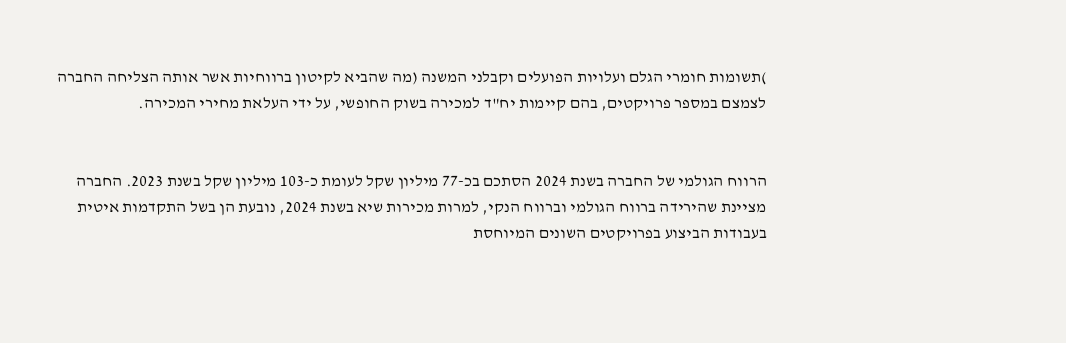)תשומות חומרי הגלם ועלויות הפועלים וקבלני המשנה (מה שהביא לקיטון ברווחיות אשר אותה הצליחה החברה לצמצם במספר פרויקטים, בהם קיימות יח"ד למכירה בשוק החופשי, על ידי העלאת מחירי המכירה.


הרווח הגולמי של החברה בשנת 2024 הסתכם בכ-77 מיליון שקל לעומת כ-103 מיליון שקל בשנת 2023. החברה מציינת שהירידה ברווח הגולמי וברווח הנקי, למרות מכירות שיא בשנת 2024, נובעת הן בשל התקדמות איטית בעבודות הביצוע בפרויקטים השונים המיוחסת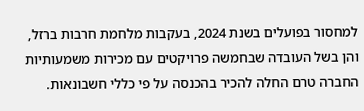למחסור בפועלים בשנת 2024, בעקבות מלחמת חרבות ברזל, והן בשל העובדה שבחמשה פרויקטים עם מכירות משמעותיות החברה טרם החלה להכיר בהכנסה על פי כללי חשבונאות.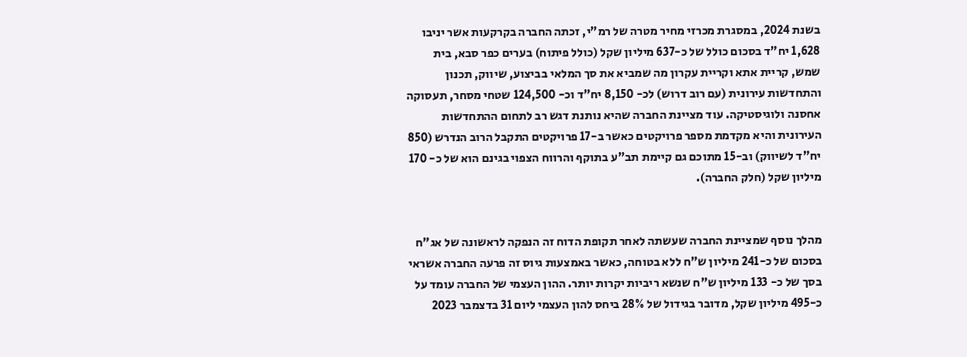בשנת 2024, במסגרת מכרזי מחיר מטרה של רמ"י, זכתה החברה בקרקעות אשר יניבו 1,628 יח"ד בסכום כולל של כ-637 מיליון שקל (כולל פיתוח) בערים כפר סבא, בית שמש, קריית אתא וקריית עקרון מה שמביא את סך המלאי בביצוע, שיווק, תכנון והתחדשות עירונית (עם רוב דרוש) לכ- 8,150 יח"ד וכ- 124,500 שטחי מסחר, תעסוקה אחסנה ולוגיסטיקה. עוד מציינת החברה שהיא נותנת דגש רב לתחום ההתחדשות העירונית והיא מקדמת מספר פרויקטים כאשר ב-17 פרויקטים התקבל הרוב הנדרש (850 יח"ד לשיווק) וב-15 מתוכם גם קיימת תב"ע בתוקף והרווח הצפוי בגינם הוא של כ- 170 מיליון שקל (חלק החברה).


מהלך נוסף שמציינת החברה שעשתה לאחר תקופת הדוח זה הנפקה לראשונה של אג"ח בסכום של כ-241 מיליון ש"ח ללא בטוחה, כאשר באמצעות גיוס זה פרעה החברה אשראי בסך של כ- 133 מיליון ש"ח שנשא ריביות יקרות יותר. ההון העצמי של החברה עומד על כ-495 מיליון שקל, מדובר בגידול של 28% ביחס להון העצמי ליום 31 בדצמבר 2023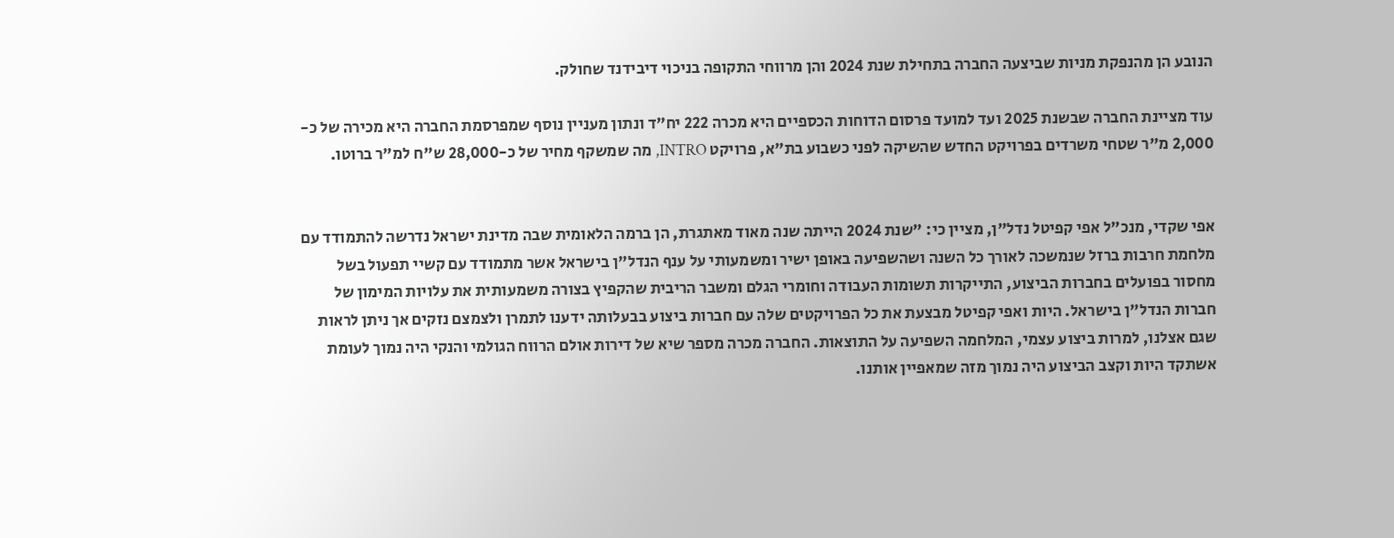הנובע הן מהנפקת מניות שביצעה החברה בתחילת שנת 2024 והן מרווחי התקופה בניכוי דיבידנד שחולק.

עוד מציינת החברה שבשנת 2025 ועד למועד פרסום הדוחות הכספיים היא מכרה 222 יח"ד ונתון מעניין נוסף שמפרסמת החברה היא מכירה של כ- 2,000 מ"ר שטחי משרדים בפרויקט החדש שהשיקה לפני כשבוע בת"א, פרויקט INTRO, מה שמשקף מחיר של כ-28,000 ש"ח למ"ר ברוטו.


אפי שקדי, מנכ"ל אפי קפיטל נדל"ן, מציין כי: "שנת 2024 הייתה שנה מאוד מאתגרת, הן ברמה הלאומית שבה מדינת ישראל נדרשה להתמודד עם מלחמת חרבות ברזל שנמשכה לאורך כל השנה ושהשפיעה באופן ישיר ומשמעותי על ענף הנדל"ן בישראל אשר מתמודד עם קשיי תפעול בשל מחסור בפועלים בחברות הביצוע, התייקרות תשומות העבודה וחומרי הגלם ומשבר הריבית שהקפיץ בצורה משמעותית את עלויות המימון של חברות הנדל"ן בישראל. היות ואפי קפיטל מבצעת את כל הפרויקטים שלה עם חברות ביצוע בבעלותה ידענו לתמרן ולצמצם נזקים אך ניתן לראות שגם אצלנו, למרות ביצוע עצמי, המלחמה השפיעה על התוצאות. החברה מכרה מספר שיא של דירות אולם הרווח הגולמי והנקי היה נמוך לעומת אשתקד היות וקצב הביצוע היה נמוך מזה שמאפיין אותנו.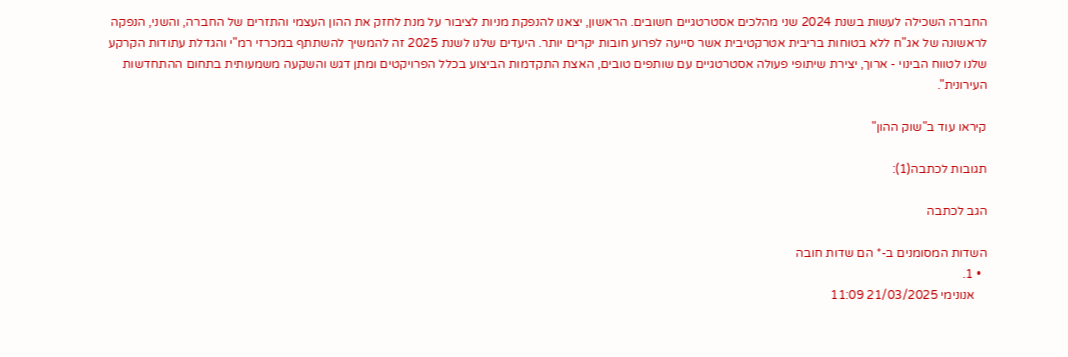החברה השכילה לעשות בשנת 2024 שני מהלכים אסטרטגיים חשובים. הראשון, יצאנו להנפקת מניות לציבור על מנת לחזק את ההון העצמי והתזרים של החברה, והשני, הנפקה לראשונה של אג"ח ללא בטוחות בריבית אטרקטיבית אשר סייעה לפרוע חובות יקרים יותר. היעדים שלנו לשנת 2025 זה להמשיך להשתתף במכרזי רמ"י והגדלת עתודות הקרקע שלנו לטווח הבינוי - ארוך, יצירת שיתופי פעולה אסטרטגיים עם שותפים טובים, האצת התקדמות הביצוע בכלל הפרויקטים ומתן דגש והשקעה משמעותית בתחום ההתחדשות העירונית".

קיראו עוד ב"שוק ההון"

תגובות לכתבה(1):

הגב לכתבה

השדות המסומנים ב-* הם שדות חובה
  • 1.
    אנונימי 21/03/2025 11:09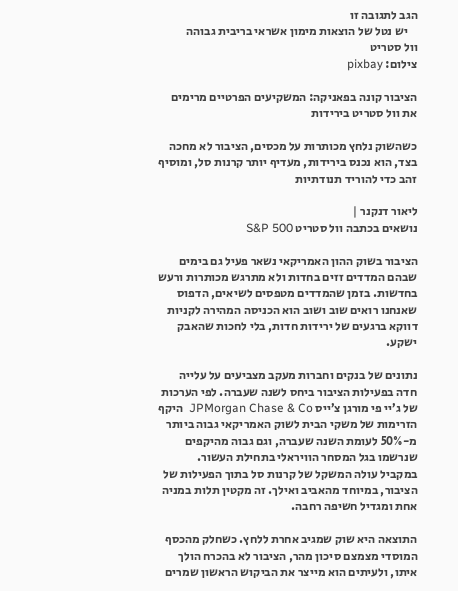הגב לתגובה זו
    יש נטל של הוצאות מימון אשראי בריבית גבוהה
וול סטריט
צילום: pixbay

הציבור קונה בפאניקה: המשקיעים הפרטיים מרימים את וול סטריט בירידות

כשהשוק נלחץ מכותרות על מכסים, הציבור לא מחכה בצד, הוא נכנס בירידות, מעדיף יותר קרנות סל, ומוסיף זהב כדי להוריד תנודתיות

ליאור דנקנר |
נושאים בכתבה וול סטריט S&P 500

הציבור בשוק ההון האמריקאי נשאר פעיל גם בימים שבהם המדדים זזים בחדות ולא מתרגש מכותרות ורעש בחדשות. בזמן שהמדדים מטפסים לשיאים, הדפוס שאנחנו רואים שוב ושוב הוא הכניסה המהירה לקניות דווקא ברגעים של ירידות חדות, בלי לחכות שהאבק ישקע.

נתונים של בנקים וחברות מעקב מצביעים על עלייה חדה בפעילות הציבור ביחס לשנה שעברה. לפי הערכות של ג’יי פי מורגן צ’ייס JPMorgan Chase & Co  היקף הזרימות של משקי הבית לשוק האמריקאי גבוה ביותר מ-50% לעומת השנה שעברה, וגם גבוה מהיקפים שנרשמו בגל המסחר הוויראלי בתחילת העשור. במקביל עולה המשקל של קרנות סל בתוך הפעילות של הציבור, במיוחד מהאביב ואילך. זה מקטין תלות במניה אחת ומגדיל חשיפה רחבה.

התוצאה היא שוק שמגיב אחרת ללחץ. כשחלק מהכסף המוסדי מצמצם סיכון מהר, הציבור לא בהכרח הולך איתו, ולעיתים הוא מייצר את הביקוש הראשון שמרים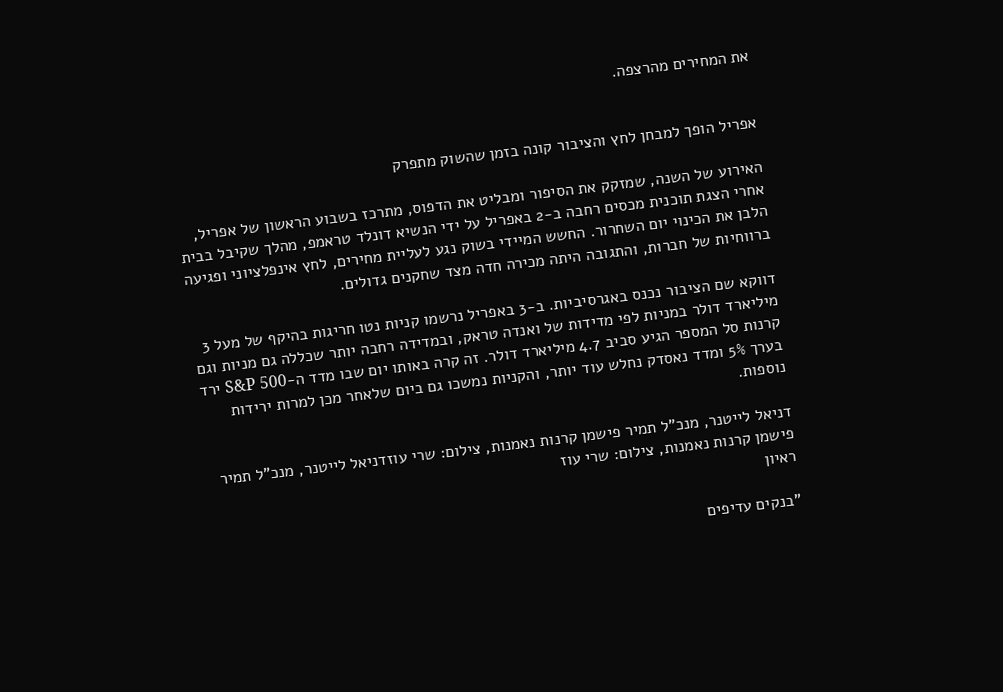את המחירים מהרצפה.


אפריל הופך למבחן לחץ והציבור קונה בזמן שהשוק מתפרק

האירוע של השנה, שמזקק את הסיפור ומבליט את הדפוס, מתרכז בשבוע הראשון של אפריל, אחרי הצגת תוכנית מכסים רחבה ב-2 באפריל על ידי הנשיא דונלד טראמפ, מהלך שקיבל בבית הלבן את הכינוי יום השחרור. החשש המיידי בשוק נגע לעליית מחירים, לחץ אינפלציוני ופגיעה ברווחיות של חברות, והתגובה היתה מכירה חדה מצד שחקנים גדולים.

דווקא שם הציבור נכנס באגרסיביות. ב-3 באפריל נרשמו קניות נטו חריגות בהיקף של מעל 3 מיליארד דולר במניות לפי מדידות של ואנדה טראק, ובמדידה רחבה יותר שכללה גם מניות וגם קרנות סל המספר הגיע סביב 4.7 מיליארד דולר. זה קרה באותו יום שבו מדד ה-S&P 500 ירד בערך 5% ומדד נאסדק נחלש עוד יותר, והקניות נמשכו גם ביום שלאחר מכן למרות ירידות נוספות.

דניאל לייטנר, מנכ"ל תמיר פישמן קרנות נאמנות, צילום: שרי עוזדניאל לייטנר, מנכ"ל תמיר פישמן קרנות נאמנות, צילום: שרי עוז
ראיון

"בנקים עדיפים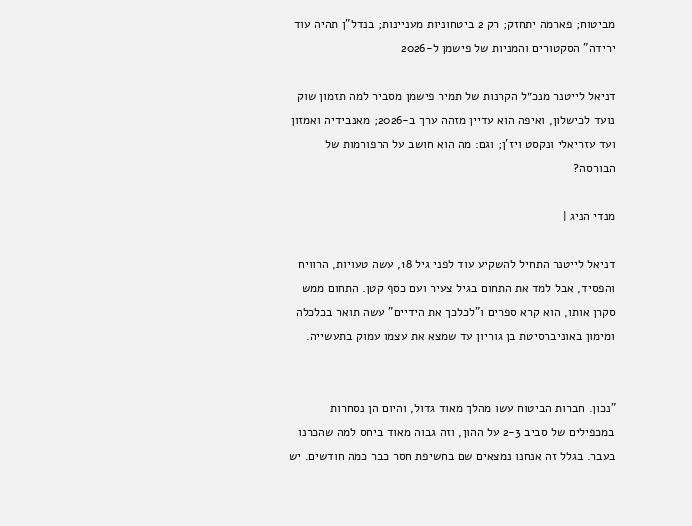מביטוח; פארמה יתחזק; רק 2 ביטחוניות מעניינות; בנדל"ן תהיה עוד ירידה" הסקטורים והמניות של פישמן ל-2026

דניאל לייטנר מנכ״ל הקרנות של תמיר פישמן מסביר למה תזמון שוק נועד לכישלון, ואיפה הוא עדיין מזהה ערך ב-2026; מאנבידיה ואמזון ועד עזריאלי ונקסט ויז'ן; וגם: מה הוא חושב על הרפורמות של הבורסה?

מנדי הניג |

דניאל לייטנר התחיל להשקיע עוד לפני גיל 18, עשה טעויות, הרוויח והפסיד, אבל למד את התחום בגיל צעיר ועם כסף קטן. התחום ממש סקרן אותו, הוא קרא ספרים ו"לכלכך את הידיים" עשה תואר בכלכלה ומימון באוניברסיטת בן גוריון עד שמצא את עצמו עמוק בתעשייה.


"נכון. חברות הביטוח עשו מהלך מאוד גדול, והיום הן נסחרות במכפילים של סביב 2-3 על ההון, וזה גבוה מאוד ביחס למה שהכרנו בעבר. בגלל זה אנחנו נמצאים שם בחשיפת חסר כבר כמה חודשים. יש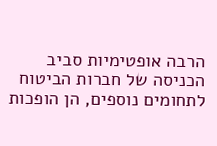הרבה אופטימיות סביב הכניסה של חברות הביטוח לתחומים נוספים, הן הופכות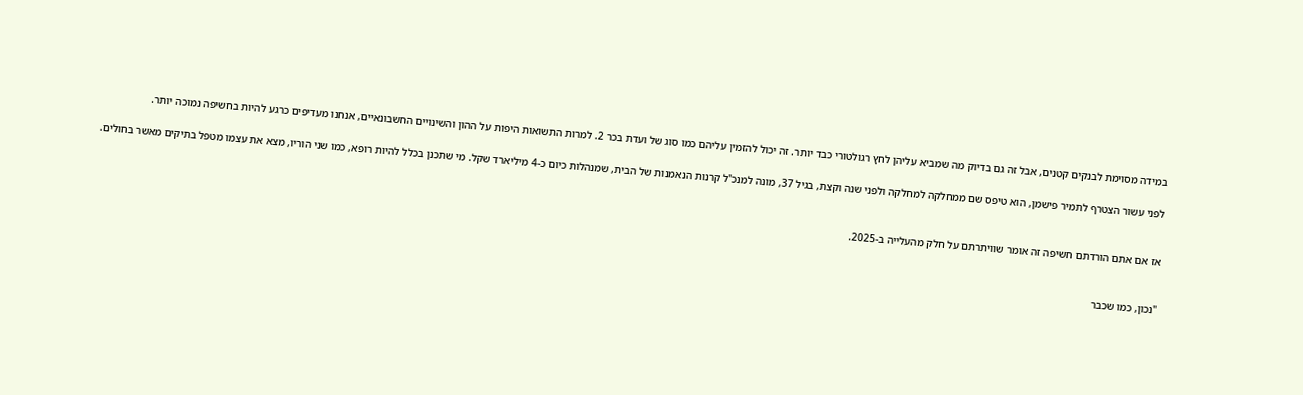במידה מסוימת לבנקים קטנים, אבל זה גם בדיוק מה שמביא עליהן לחץ רגולטורי כבד יותר. זה יכול להזמין עליהם כמו סוג של ועדת בכר 2. למרות התשואות היפות על ההון והשינויים החשבונאיים, אנחנו מעדיפים כרגע להיות בחשיפה נמוכה יותר.

לפני עשור הצטרף לתמיר פישמן, הוא טיפס שם ממחלקה למחלקה ולפני שנה וקצת, בגיל 37, מונה למנכ"ל קרנות הנאמנות של הבית, שמנהלות כיום כ-4 מיליארד שקל. מי שתכנן בכלל להיות רופא, כמו שני הוריו, מצא את עצמו מטפל בתיקים מאשר בחולים.


אז אם אתם הורדתם חשיפה זה אומר שוויתרתם על חלק מהעלייה ב-2025.


"נכון, כמו שכבר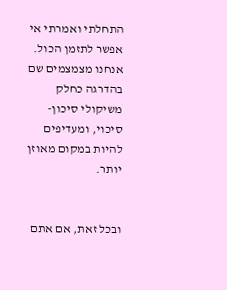התחלתי ואמרתי אי אפשר לתזמן הכול. אנחנו מצמצמים שם בהדרגה כחלק משיקולי סיכון-סיכוי, ומעדיפים להיות במקום מאוזן יותר.


ובכל זאת, אם אתם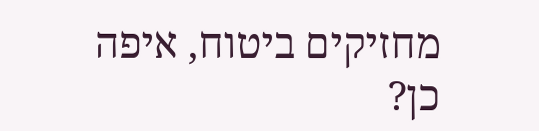מחזיקים ביטוח, איפה כן?